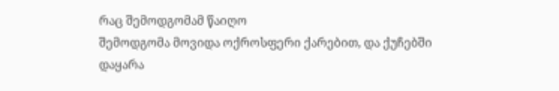რაც შემოდგომამ წაიღო
შემოდგომა მოვიდა ოქროსფერი ქარებით, და ქუჩებში დაყარა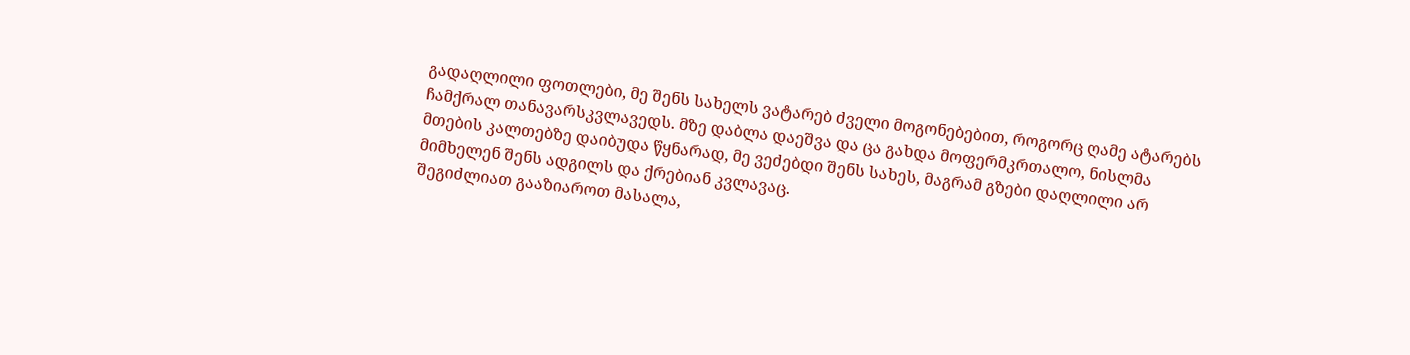გადაღლილი ფოთლები, მე შენს სახელს ვატარებ ძველი მოგონებებით, როგორც ღამე ატარებს ჩამქრალ თანავარსკვლავედს. მზე დაბლა დაეშვა და ცა გახდა მოფერმკრთალო, ნისლმა მთების კალთებზე დაიბუდა წყნარად, მე ვეძებდი შენს სახეს, მაგრამ გზები დაღლილი არ მიმხელენ შენს ადგილს და ქრებიან კვლავაც.
შეგიძლიათ გააზიაროთ მასალა,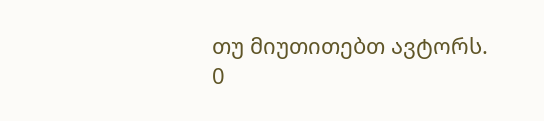თუ მიუთითებთ ავტორს.
0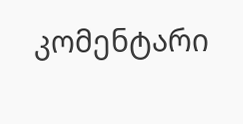კომენტარი